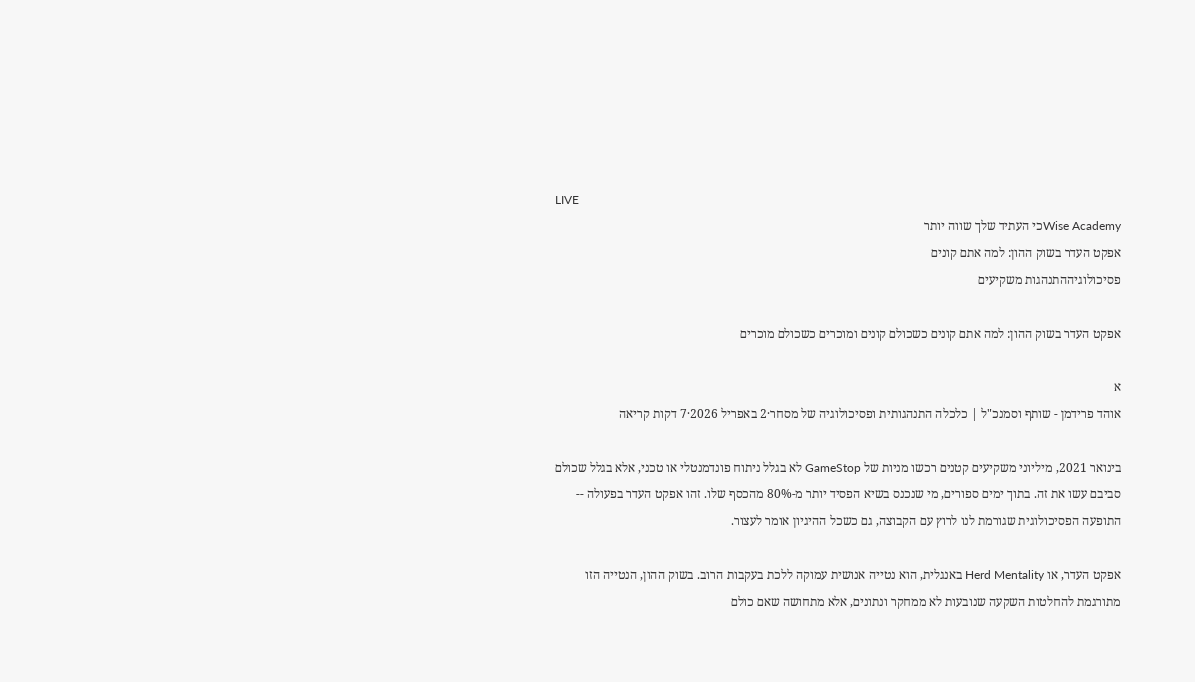LIVE
Wise Academyכי העתיד שלך שווה יותר
אפקט העדר בשוק ההון: למה אתם קונים
פסיכולוגיההתנהגות משקיעים

אפקט העדר בשוק ההון: למה אתם קונים כשכולם קונים ומוכרים כשכולם מוכרים

א
אוהד פרידמן - שותף וסמנכ"ל | כלכלה התנהגותית ופסיכולוגיה של מסחר·2 באפריל 2026·7 דקות קריאה

בינואר 2021, מיליוני משקיעים קטנים רכשו מניות של GameStop לא בגלל ניתוח פונדמנטלי או טכני, אלא בגלל שכולם סביבם עשו את זה. בתוך ימים ספורים, מי שנכנס בשיא הפסיד יותר מ-80% מהכסף שלו. זהו אפקט העדר בפעולה -- התופעה הפסיכולוגית שגורמת לנו לרוץ עם הקבוצה, גם כשכל ההיגיון אומר לעצור.

אפקט העדר, או Herd Mentality באנגלית, הוא נטייה אנושית עמוקה ללכת בעקבות הרוב. בשוק ההון, הנטייה הזו מתורגמת להחלטות השקעה שנובעות לא ממחקר ונתונים, אלא מתחושה שאם כולם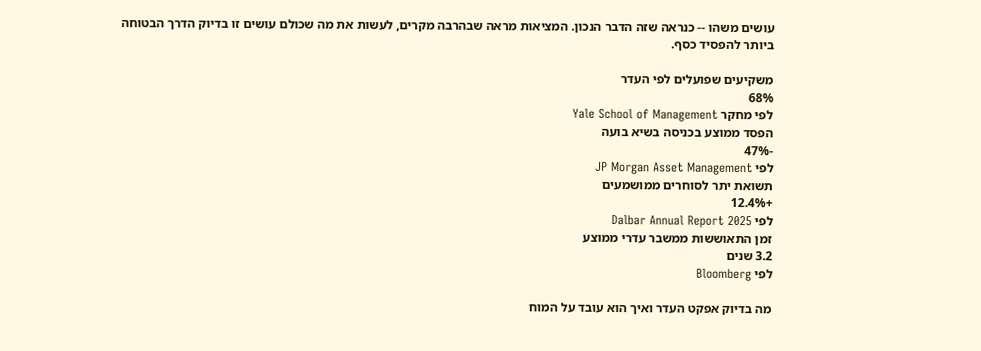עושים משהו -- כנראה שזה הדבר הנכון. המציאות מראה שבהרבה מקרים, לעשות את מה שכולם עושים זו בדיוק הדרך הבטוחה ביותר להפסיד כסף.

משקיעים שפועלים לפי העדר
68%
לפי מחקר Yale School of Management
הפסד ממוצע בכניסה בשיא בועה
-47%
לפי JP Morgan Asset Management
תשואת יתר לסוחרים ממושמעים
+12.4%
לפי Dalbar Annual Report 2025
זמן התאוששות ממשבר עדרי ממוצע
3.2 שנים
לפי Bloomberg

מה בדיוק אפקט העדר ואיך הוא עובד על המוח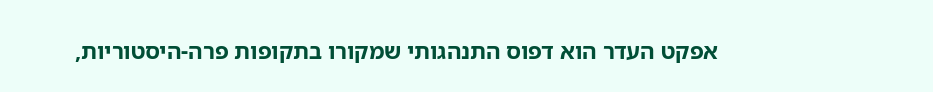אפקט העדר הוא דפוס התנהגותי שמקורו בתקופות פרה-היסטוריות,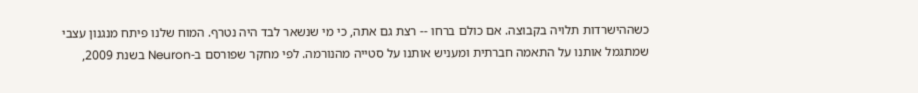כשההישרדות תלויה בקבוצה. אם כולם ברחו -- רצת גם אתה, כי מי שנשאר לבד היה נטרף. המוח שלנו פיתח מנגנון עצבי שמתגמל אותנו על התאמה חברתית ומעניש אותנו על סטייה מהנורמה. לפי מחקר שפורסם ב-Neuron בשנת 2009,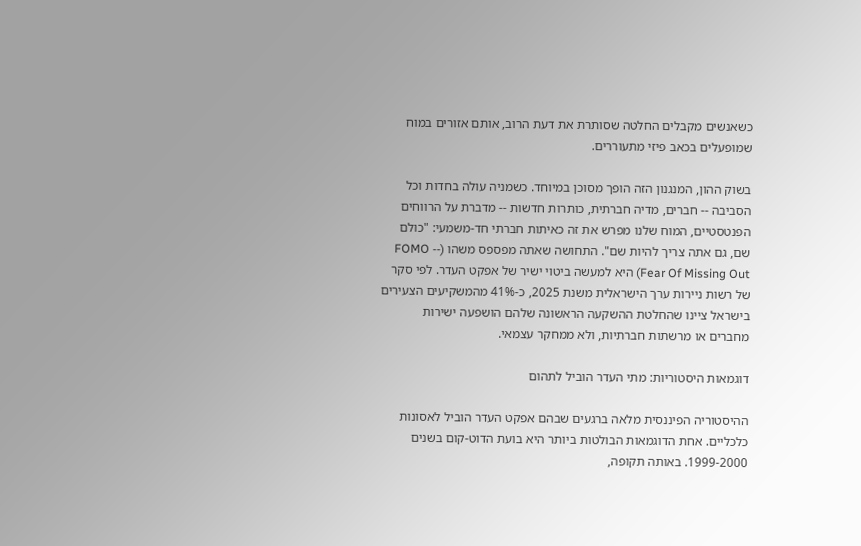כשאנשים מקבלים החלטה שסותרת את דעת הרוב, אותם אזורים במוח שמופעלים בכאב פיזי מתעוררים.

בשוק ההון, המנגנון הזה הופך מסוכן במיוחד. כשמניה עולה בחדות וכל הסביבה -- חברים, מדיה חברתית, כותרות חדשות -- מדברת על הרווחים הפנטסטיים, המוח שלנו מפרש את זה כאיתות חברתי חד-משמעי: "כולם שם, גם אתה צריך להיות שם". התחושה שאתה מפספס משהו (FOMO -- Fear Of Missing Out) היא למעשה ביטוי ישיר של אפקט העדר. לפי סקר של רשות ניירות ערך הישראלית משנת 2025, כ-41% מהמשקיעים הצעירים בישראל ציינו שהחלטת ההשקעה הראשונה שלהם הושפעה ישירות מחברים או מרשתות חברתיות, ולא ממחקר עצמאי.

דוגמאות היסטוריות: מתי העדר הוביל לתהום

ההיסטוריה הפיננסית מלאה ברגעים שבהם אפקט העדר הוביל לאסונות כלכליים. אחת הדוגמאות הבולטות ביותר היא בועת הדוט-קום בשנים 1999-2000. באותה תקופה,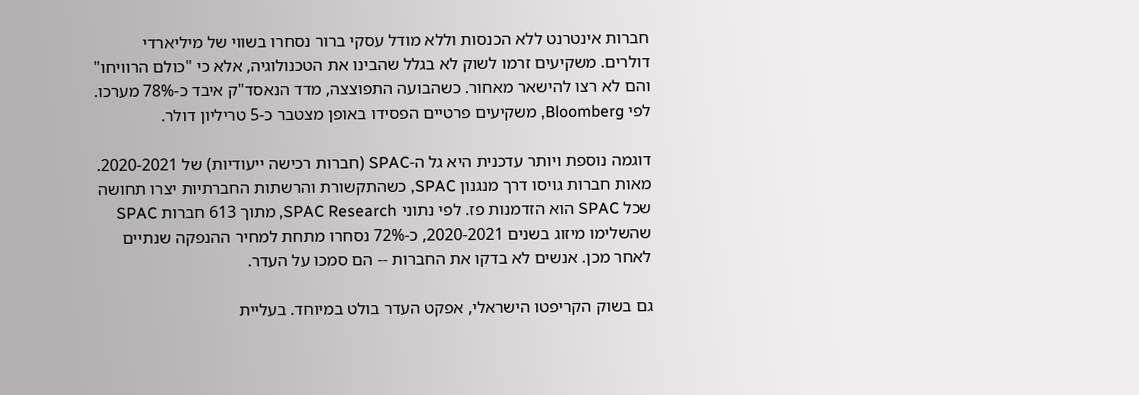חברות אינטרנט ללא הכנסות וללא מודל עסקי ברור נסחרו בשווי של מיליארדי דולרים. משקיעים זרמו לשוק לא בגלל שהבינו את הטכנולוגיה, אלא כי "כולם הרוויחו" והם לא רצו להישאר מאחור. כשהבועה התפוצצה, מדד הנאסד"ק איבד כ-78% מערכו. לפי Bloomberg, משקיעים פרטיים הפסידו באופן מצטבר כ-5 טריליון דולר.

דוגמה נוספת ויותר עדכנית היא גל ה-SPAC (חברות רכישה ייעודיות) של 2020-2021. מאות חברות גויסו דרך מנגנון SPAC, כשהתקשורת והרשתות החברתיות יצרו תחושה שכל SPAC הוא הזדמנות פז. לפי נתוני SPAC Research, מתוך 613 חברות SPAC שהשלימו מיזוג בשנים 2020-2021, כ-72% נסחרו מתחת למחיר ההנפקה שנתיים לאחר מכן. אנשים לא בדקו את החברות -- הם סמכו על העדר.

גם בשוק הקריפטו הישראלי, אפקט העדר בולט במיוחד. בעליית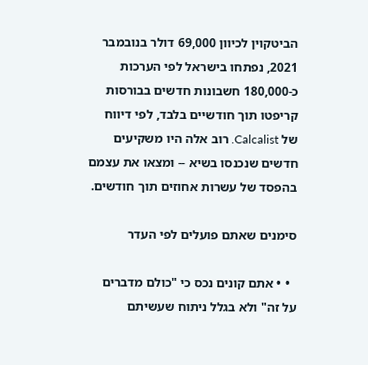הביטקוין לכיוון 69,000 דולר בנובמבר 2021, נפתחו בישראל לפי הערכות כ-180,000 חשבונות חדשים בבורסות קריפטו תוך חודשיים בלבד, לפי דיווח של Calcalist. רוב אלה היו משקיעים חדשים שנכנסו בשיא -- ומצאו את עצמם בהפסד של עשרות אחוזים תוך חודשים.

סימנים שאתם פועלים לפי העדר

  • • אתם קונים נכס כי "כולם מדברים על זה" ולא בגלל ניתוח שעשיתם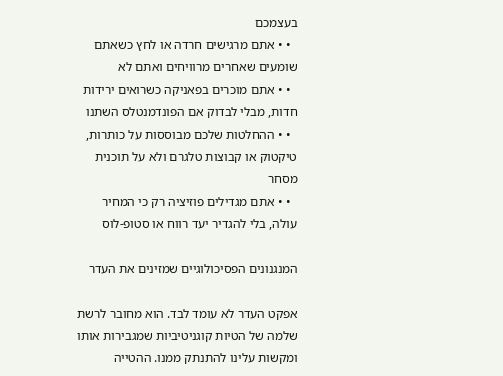בעצמכם
  • • אתם מרגישים חרדה או לחץ כשאתם שומעים שאחרים מרוויחים ואתם לא
  • • אתם מוכרים בפאניקה כשרואים ירידות חדות, מבלי לבדוק אם הפונדמנטלס השתנו
  • • ההחלטות שלכם מבוססות על כותרות, טיקטוק או קבוצות טלגרם ולא על תוכנית מסחר
  • • אתם מגדילים פוזיציה רק כי המחיר עולה, בלי להגדיר יעד רווח או סטופ-לוס

המנגנונים הפסיכולוגיים שמזינים את העדר

אפקט העדר לא עומד לבד. הוא מחובר לרשת שלמה של הטיות קוגניטיביות שמגבירות אותו ומקשות עלינו להתנתק ממנו. ההטייה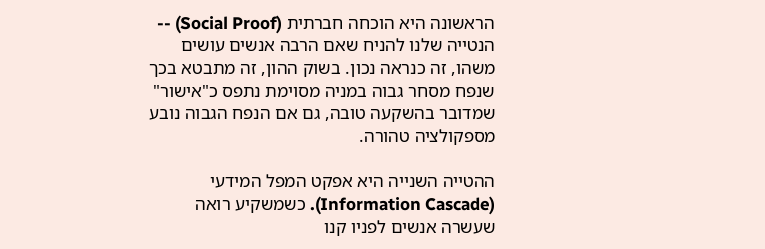הראשונה היא הוכחה חברתית (Social Proof) -- הנטייה שלנו להניח שאם הרבה אנשים עושים משהו, זה כנראה נכון. בשוק ההון, זה מתבטא בכך שנפח מסחר גבוה במניה מסוימת נתפס כ"אישור" שמדובר בהשקעה טובה, גם אם הנפח הגבוה נובע מספקולציה טהורה.

ההטייה השנייה היא אפקט המפל המידעי (Information Cascade). כשמשקיע רואה שעשרה אנשים לפניו קנו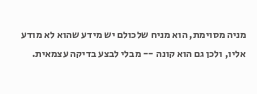מניה מסוימת, הוא מניח שלכולם יש מידע שהוא לא מודע אליו, ולכן גם הוא קונה -- מבלי לבצע בדיקה עצמאית.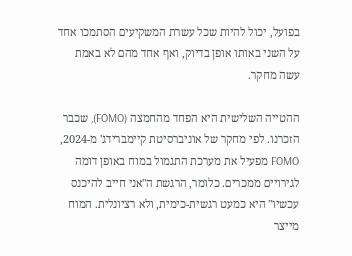בפועל, יכול להיות שכל עשרת המשקיעים הסתמכו אחד על השני באותו אופן בדיוק, ואף אחד מהם לא באמת עשה מחקר.

ההטייה השלישית היא הפחד מהחמצה (FOMO), שכבר הזכרנו. לפי מחקר של אוניברסיטת קיימברידג' מ-2024, FOMO מפעיל את מערכת התגמול במוח באופן דומה לגירויים ממכרים. כלומר, הרגשת ה"אני חייב להיכנס עכשיו" היא כמעט רגשית-כימית, ולא רציונלית. המוח מייצר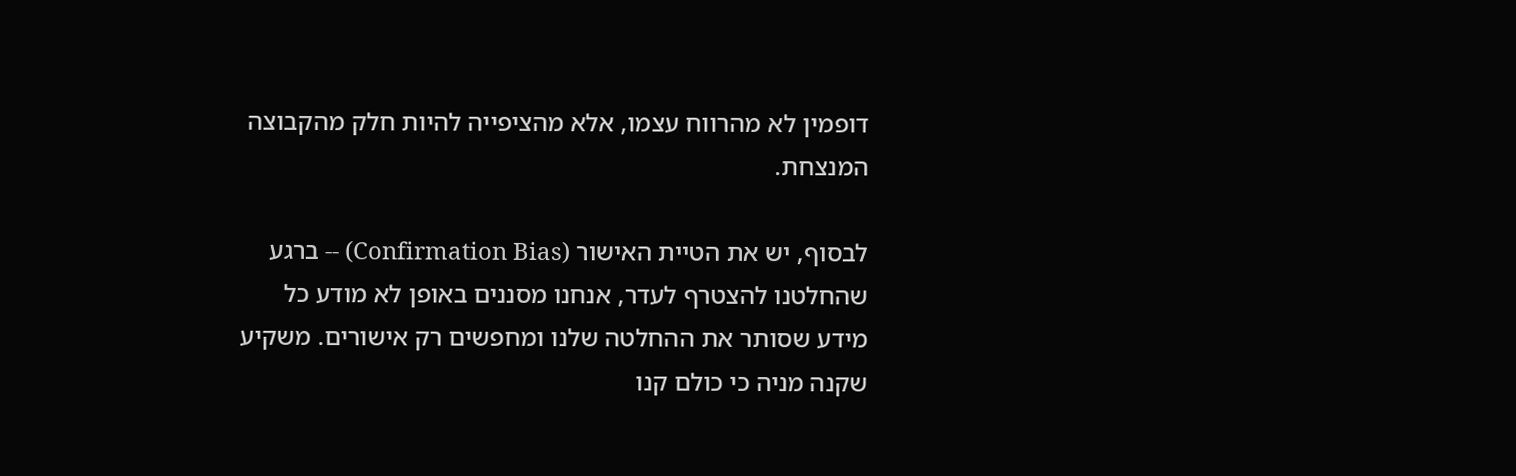דופמין לא מהרווח עצמו, אלא מהציפייה להיות חלק מהקבוצה המנצחת.

לבסוף, יש את הטיית האישור (Confirmation Bias) -- ברגע שהחלטנו להצטרף לעדר, אנחנו מסננים באופן לא מודע כל מידע שסותר את ההחלטה שלנו ומחפשים רק אישורים. משקיע שקנה מניה כי כולם קנו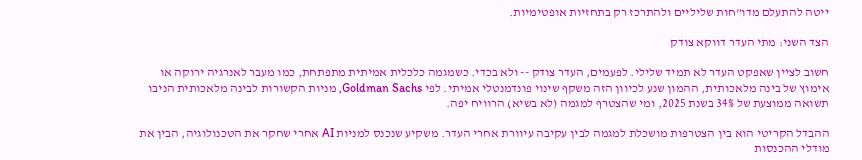ייטה להתעלם מדו"חות שליליים ולהתרכז רק בתחזיות אופטימיות.

הצד השני: מתי העדר דווקא צודק

חשוב לציין שאפקט העדר לא תמיד שלילי. לפעמים, העדר צודק -- ולא בכדי. כשמגמה כלכלית אמיתית מתפתחת, כמו מעבר לאנרגיה ירוקה או אימוץ של בינה מלאכותית, ההמון שנע לכיוון הזה משקף שינוי פונדמנטלי אמיתי. לפי Goldman Sachs, מניות הקשורות לבינה מלאכותית הניבו תשואה ממוצעת של 34% בשנת 2025, ומי שהצטרף למגמה (לא בשיא) הרוויח יפה.

ההבדל הקריטי הוא בין הצטרפות מושכלת למגמה לבין עקיבה עיוורת אחרי העדר. משקיע שנכנס למניות AI אחרי שחקר את הטכנולוגיה, הבין את מודלי ההכנסות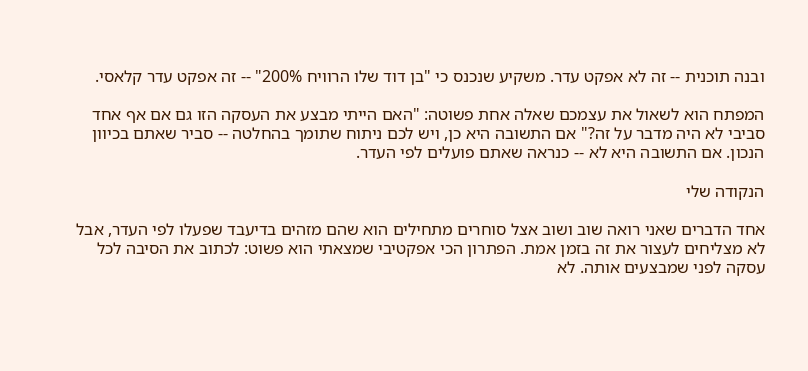ובנה תוכנית -- זה לא אפקט עדר. משקיע שנכנס כי "בן דוד שלו הרוויח 200%" -- זה אפקט עדר קלאסי.

המפתח הוא לשאול את עצמכם שאלה אחת פשוטה: "האם הייתי מבצע את העסקה הזו גם אם אף אחד סביבי לא היה מדבר על זה?" אם התשובה היא כן, ויש לכם ניתוח שתומך בהחלטה -- סביר שאתם בכיוון הנכון. אם התשובה היא לא -- כנראה שאתם פועלים לפי העדר.

הנקודה שלי

אחד הדברים שאני רואה שוב ושוב אצל סוחרים מתחילים הוא שהם מזהים בדיעבד שפעלו לפי העדר, אבל לא מצליחים לעצור את זה בזמן אמת. הפתרון הכי אפקטיבי שמצאתי הוא פשוט: לכתוב את הסיבה לכל עסקה לפני שמבצעים אותה. לא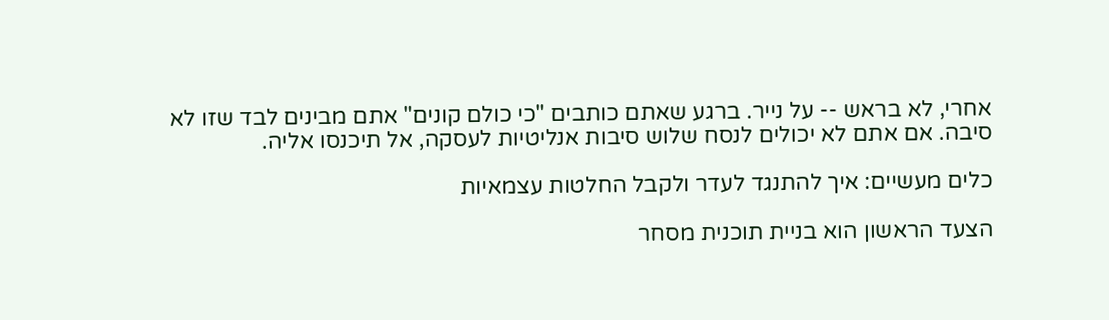אחרי, לא בראש -- על נייר. ברגע שאתם כותבים "כי כולם קונים" אתם מבינים לבד שזו לא סיבה. אם אתם לא יכולים לנסח שלוש סיבות אנליטיות לעסקה, אל תיכנסו אליה.

כלים מעשיים: איך להתנגד לעדר ולקבל החלטות עצמאיות

הצעד הראשון הוא בניית תוכנית מסחר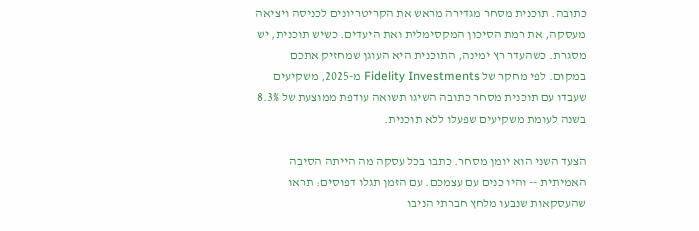כתובה. תוכנית מסחר מגדירה מראש את הקריטריונים לכניסה ויציאה מעסקה, את רמת הסיכון המקסימלית ואת היעדים. כשיש תוכנית, יש מסגרת. כשהעדר רץ ימינה, התוכנית היא העוגן שמחזיק אתכם במקום. לפי מחקר של Fidelity Investments מ-2025, משקיעים שעבדו עם תוכנית מסחר כתובה השיגו תשואה עודפת ממוצעת של 8.3% בשנה לעומת משקיעים שפעלו ללא תוכנית.

הצעד השני הוא יומן מסחר. כתבו בכל עסקה מה הייתה הסיבה האמיתית -- והיו כנים עם עצמכם. עם הזמן תגלו דפוסים: תראו שהעסקאות שנבעו מלחץ חברתי הניבו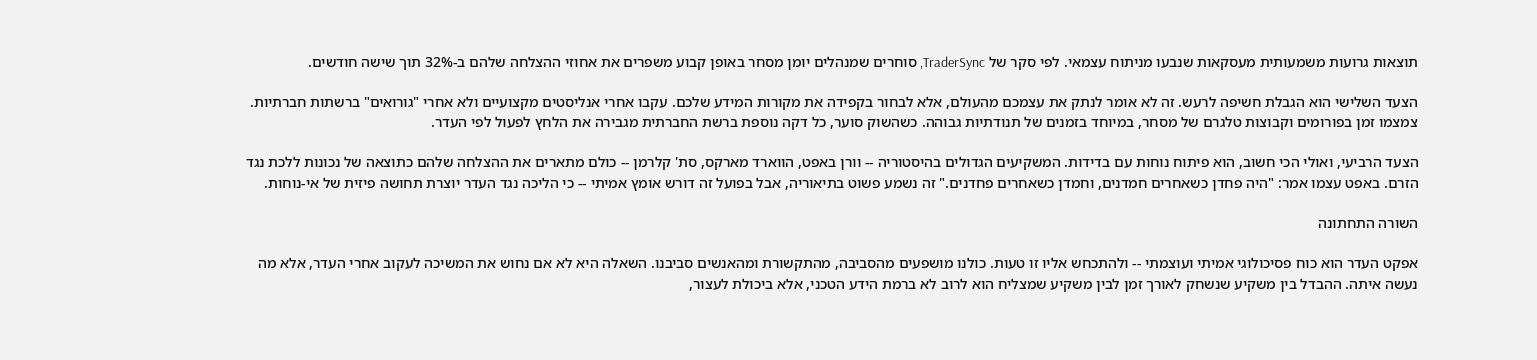תוצאות גרועות משמעותית מעסקאות שנבעו מניתוח עצמאי. לפי סקר של TraderSync, סוחרים שמנהלים יומן מסחר באופן קבוע משפרים את אחוזי ההצלחה שלהם ב-32% תוך שישה חודשים.

הצעד השלישי הוא הגבלת חשיפה לרעש. זה לא אומר לנתק את עצמכם מהעולם, אלא לבחור בקפידה את מקורות המידע שלכם. עקבו אחרי אנליסטים מקצועיים ולא אחרי "גורואים" ברשתות חברתיות. צמצמו זמן בפורומים וקבוצות טלגרם של מסחר, במיוחד בזמנים של תנודתיות גבוהה. כשהשוק סוער, כל דקה נוספת ברשת החברתית מגבירה את הלחץ לפעול לפי העדר.

הצעד הרביעי, ואולי הכי חשוב, הוא פיתוח נוחות עם בדידות. המשקיעים הגדולים בהיסטוריה -- וורן באפט, הווארד מארקס, סת' קלרמן -- כולם מתארים את ההצלחה שלהם כתוצאה של נכונות ללכת נגד הזרם. באפט עצמו אמר: "היה פחדן כשאחרים חמדנים, וחמדן כשאחרים פחדנים." זה נשמע פשוט בתיאוריה, אבל בפועל זה דורש אומץ אמיתי -- כי הליכה נגד העדר יוצרת תחושה פיזית של אי-נוחות.

השורה התחתונה

אפקט העדר הוא כוח פסיכולוגי אמיתי ועוצמתי -- ולהתכחש אליו זו טעות. כולנו מושפעים מהסביבה, מהתקשורת ומהאנשים סביבנו. השאלה היא לא אם נחוש את המשיכה לעקוב אחרי העדר, אלא מה נעשה איתה. ההבדל בין משקיע שנשחק לאורך זמן לבין משקיע שמצליח הוא לרוב לא ברמת הידע הטכני, אלא ביכולת לעצור,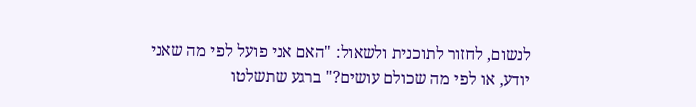לנשום, לחזור לתוכנית ולשאול: "האם אני פועל לפי מה שאני יודע, או לפי מה שכולם עושים?" ברגע שתשלטו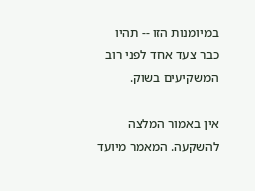במיומנות הזו -- תהיו כבר צעד אחד לפני רוב המשקיעים בשוק.

אין באמור המלצה להשקעה. המאמר מיועד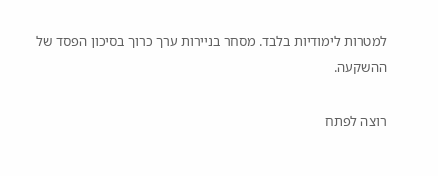למטרות לימודיות בלבד. מסחר בניירות ערך כרוך בסיכון הפסד של ההשקעה.

רוצה לפתח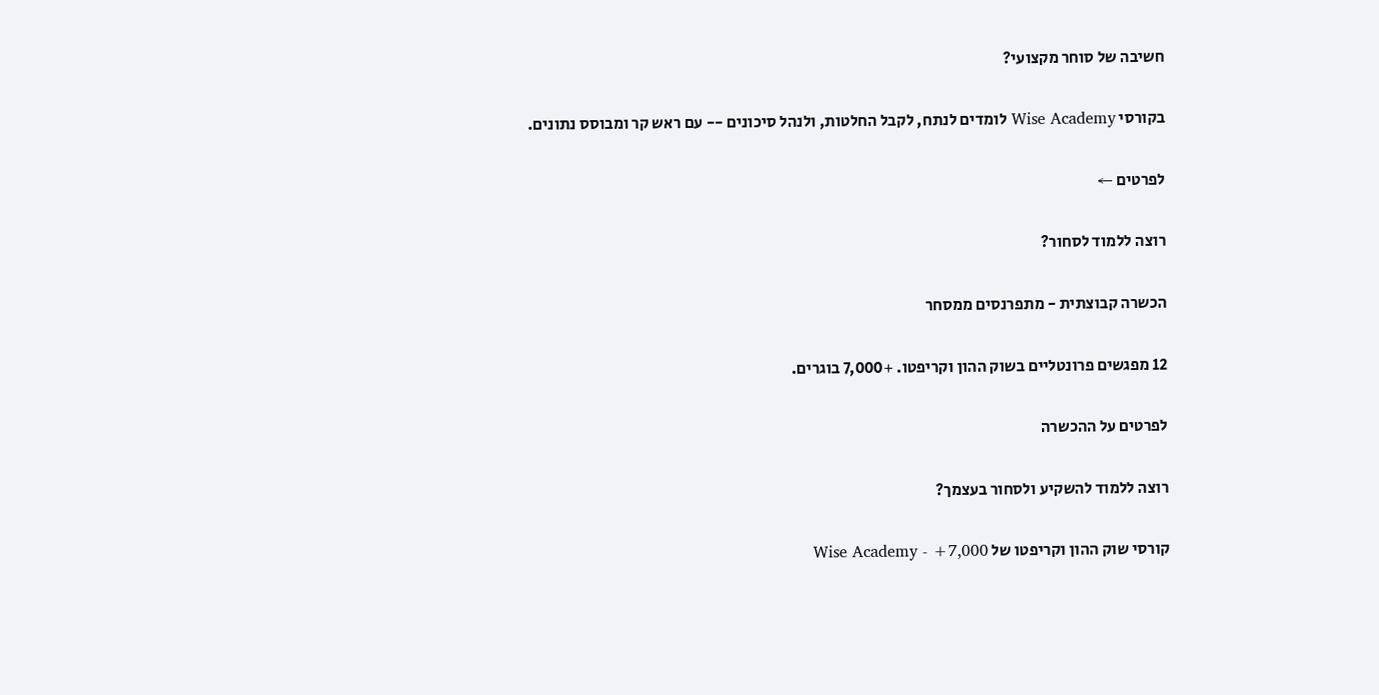חשיבה של סוחר מקצועי?

בקורסי Wise Academy לומדים לנתח, לקבל החלטות, ולנהל סיכונים -- עם ראש קר ומבוסס נתונים.

לפרטים ←

רוצה ללמוד לסחור?

הכשרה קבוצתית - מתפרנסים ממסחר

12 מפגשים פרונטליים בשוק ההון וקריפטו. +7,000 בוגרים.

לפרטים על ההכשרה

רוצה ללמוד להשקיע ולסחור בעצמך?

קורסי שוק ההון וקריפטו של Wise Academy - +7,000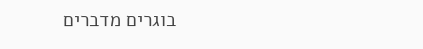בוגרים מדברים